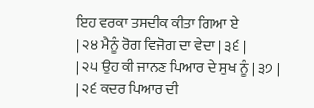ਇਹ ਵਰਕਾ ਤਸਦੀਕ ਕੀਤਾ ਗਿਆ ਏ
| ੨੪ ਮੈਨੂੰ ਰੋਗ ਵਿਜੋਗ ਦਾ ਵੇਦਾ | ੩੬ |
| ੨੫ ਉਹ ਕੀ ਜਾਨਣ ਪਿਆਰ ਦੇ ਸੁਖ ਨੂੰ | ੩੭ |
| ੨੬ ਕਦਰ ਪਿਆਰ ਦੀ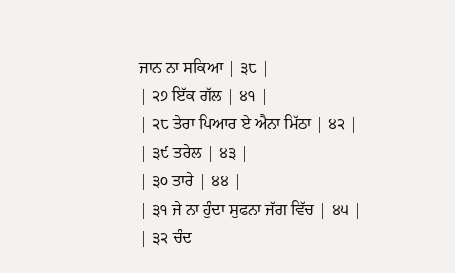ਜਾਨ ਨਾ ਸਕਿਆ | ੩੮ |
| ੨੭ ਇੱਕ ਗੱਲ | ੪੧ |
| ੨੮ ਤੇਰਾ ਪਿਆਰ ਏ ਐਨਾ ਮਿੱਠਾ | ੪੨ |
| ੩੯ ਤਰੇਲ | ੪੩ |
| ੩੦ ਤਾਰੇ | ੪੪ |
| ੩੧ ਜੇ ਨਾ ਹੁੰਦਾ ਸੁਫਨਾ ਜੱਗ ਵਿੱਚ | ੪੫ |
| ੩੨ ਚੰਦ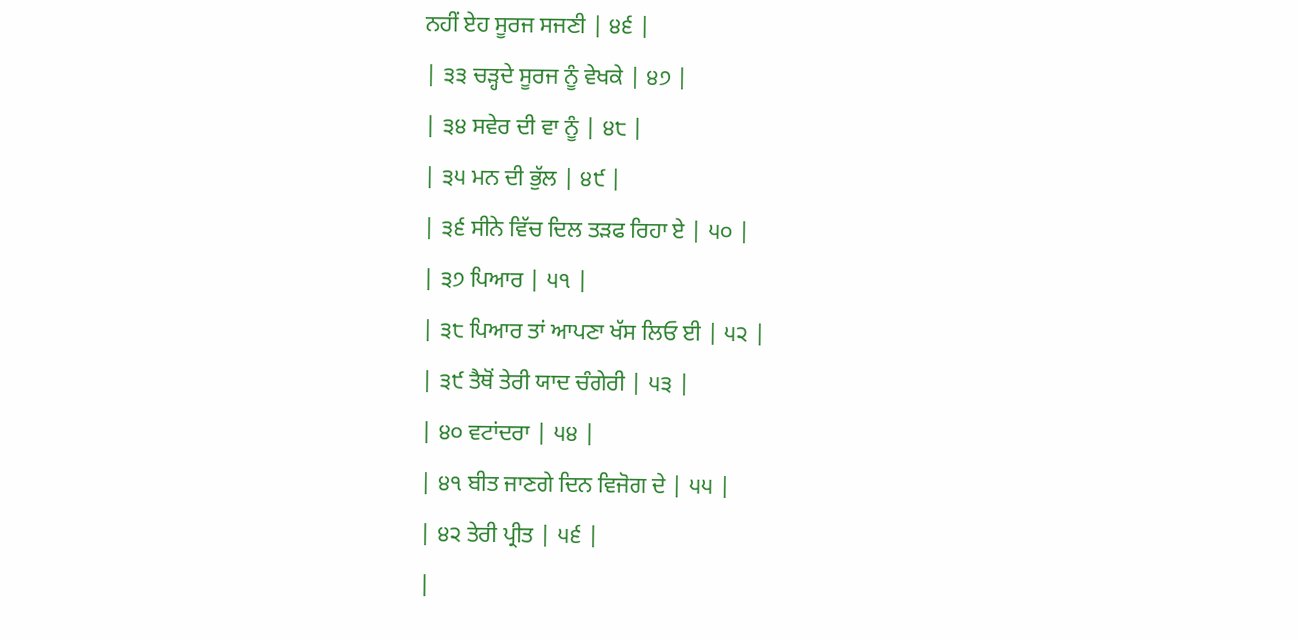ਨਹੀਂ ਏਹ ਸੂਰਜ ਸਜਣੀ | ੪੬ |
| ੩੩ ਚੜ੍ਹਦੇ ਸੂਰਜ ਨੂੰ ਵੇਖਕੇ | ੪੭ |
| ੩੪ ਸਵੇਰ ਦੀ ਵਾ ਨੂੰ | ੪੮ |
| ੩੫ ਮਨ ਦੀ ਭੁੱਲ | ੪੯ |
| ੩੬ ਸੀਨੇ ਵਿੱਚ ਦਿਲ ਤੜਫ ਰਿਹਾ ਏ | ੫੦ |
| ੩੭ ਪਿਆਰ | ੫੧ |
| ੩੮ ਪਿਆਰ ਤਾਂ ਆਪਣਾ ਖੱਸ ਲਿਓ ਈ | ੫੨ |
| ੩੯ ਤੈਥੋਂ ਤੇਰੀ ਯਾਦ ਚੰਗੇਰੀ | ੫੩ |
| ੪੦ ਵਟਾਂਦਰਾ | ੫੪ |
| ੪੧ ਬੀਤ ਜਾਣਗੇ ਦਿਨ ਵਿਜੋਗ ਦੇ | ੫੫ |
| ੪੨ ਤੇਰੀ ਪ੍ਰੀਤ | ੫੬ |
|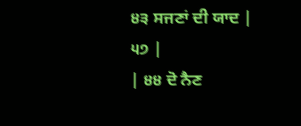੪੩ ਸਜਣਾਂ ਦੀ ਯਾਦ | ੫੭ |
| ੪੪ ਦੋ ਨੈਣ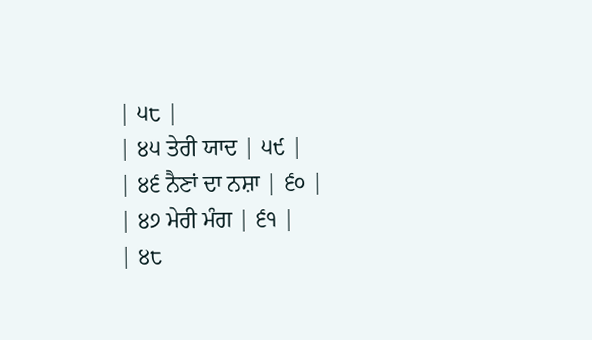| ੫੮ |
| ੪੫ ਤੇਰੀ ਯਾਦ | ੫੯ |
| ੪੬ ਨੈਣਾਂ ਦਾ ਨਸ਼ਾ | ੬੦ |
| ੪੭ ਮੇਰੀ ਮੰਗ | ੬੧ |
| ੪੮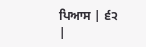ਪਿਆਸ | ੬੨ |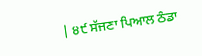| ੪੯ ਸੱਜਣਾ ਪਿਆਲ ਠੰਡਾ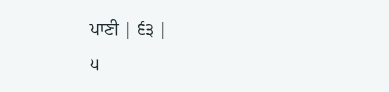ਪਾਣੀ | ੬੩ |
੫